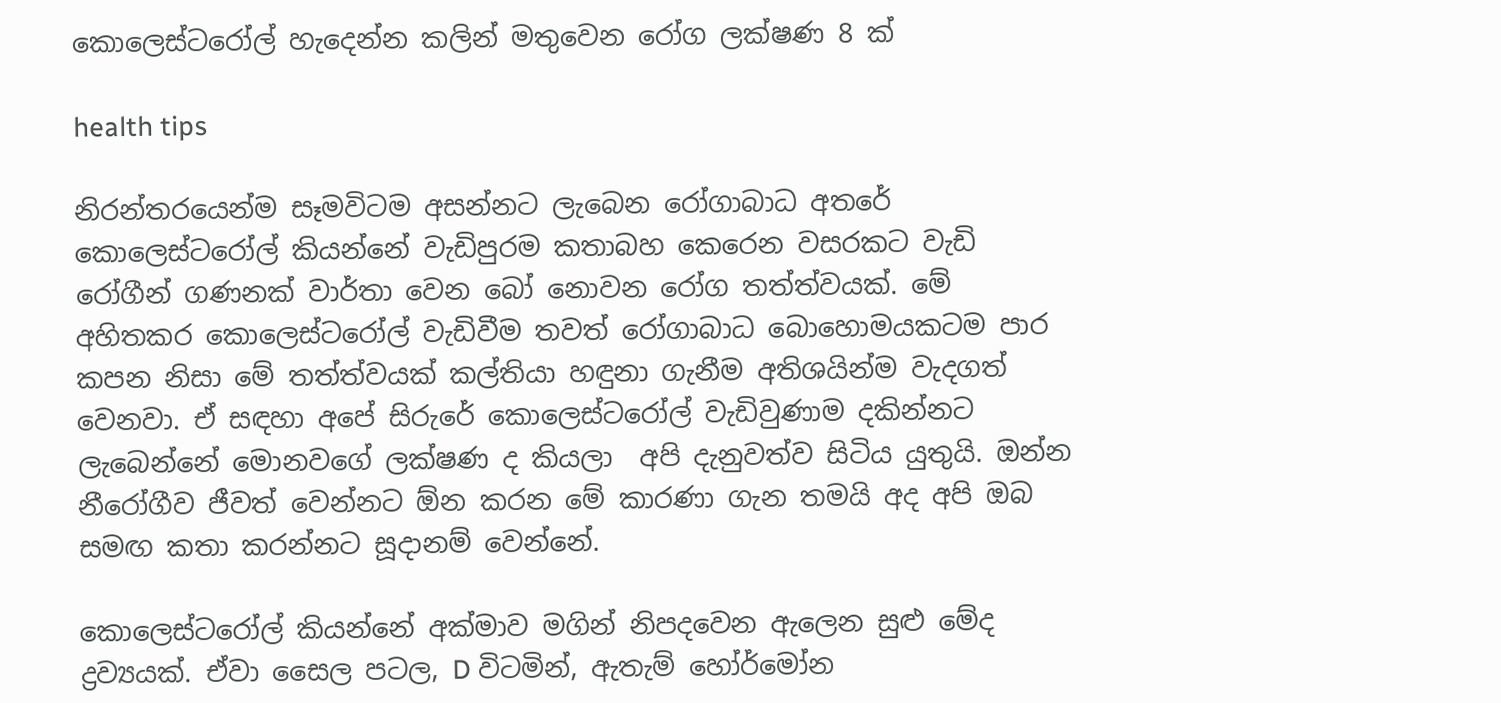කොලෙස්ටරෝල් හැදෙන්න කලින් මතුවෙන රෝග ලක්ෂණ 8 ක්

health tips

නිරන්තරයෙන්ම සෑමවිටම අසන්නට ලැබෙන රෝගාබාධ අතරේ කොලෙස්ටරෝල් කියන්නේ වැඩිපුරම කතාබහ කෙරෙන වසරකට වැඩි රෝගීන් ගණනක් වාර්තා වෙන බෝ නොවන රෝග තත්ත්වයක්. මේ අහිතකර කොලෙස්ටරෝල් වැඩිවීම තවත් රෝගාබාධ බොහොමයකටම පාර කපන නිසා මේ තත්ත්වයක් කල්තියා හඳුනා ගැනීම අතිශයින්ම වැදගත් වෙනවා. ඒ සඳහා අපේ සිරුරේ කොලෙස්ටරෝල් වැඩිවුණාම දකින්නට ලැබෙන්නේ මොනවගේ ලක්ෂණ ද කියලා  අපි දැනුවත්ව සිටිය යුතුයි. ඔන්න නීරෝගීව ජීවත් වෙන්නට ඕන කරන මේ කාරණා ගැන තමයි අද අපි ඔබ සමඟ කතා කරන්නට සූදානම් වෙන්නේ.

කොලෙස්ටරෝල් කියන්නේ අක්මාව මගින් නිපදවෙන ඇලෙන සුළු මේද ද්‍රව්‍යයක්. ඒවා සෛල පටල, D විටමින්, ඇතැම් හෝර්මෝන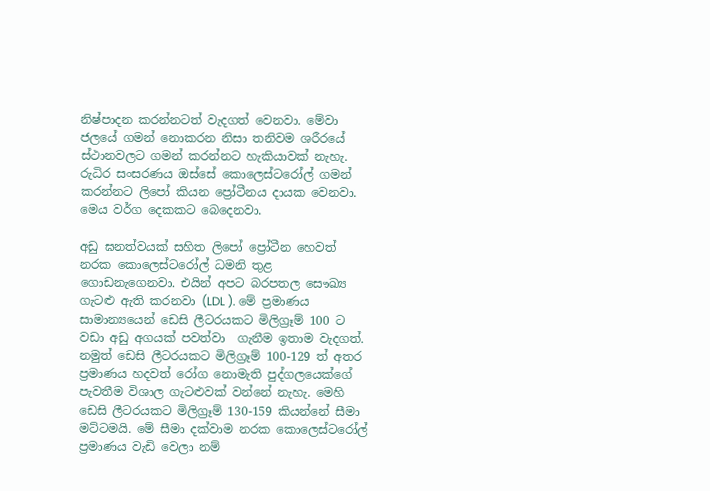නිෂ්පාදන කරන්නටත් වැදගත් වෙනවා. මේවා ජලයේ ගමන් නොකරන නිසා තනිවම ශරීරයේ ස්ථානවලට ගමන් කරන්නට හැකියාවක් නැහැ. රුධිර සංසරණය ඔස්සේ කොලෙස්ටරෝල් ගමන් කරන්නට ලිපෝ කියන ප්‍රෝටීනය දායක වෙනවා. මෙය වර්ග දෙකකට බෙදෙනවා.

අඩු ඝනත්වයක් සහිත ලිපෝ ප්‍රෝටීන හෙවත් නරක කොලෙස්ටරෝල් ධමනි තුළ ගොඩනැගෙනවා. එයින් අපට බරපතල සෞඛ්‍ය ගැටළු ඇති කරනවා (LDL ). මේ ප්‍රමාණය සාමාන්‍යයෙන් ඩෙසි ලීටරයකට මිලිග්‍රෑම් 100 ට වඩා අඩු අගයක් පවත්වා  ගැනීම ඉතාම වැදගත්. නමුත් ඩෙසි ලීටරයකට මිලිග්‍රෑම් 100-129 ත් අතර ප්‍රමාණය හදවත් රෝග නොමැති පුද්ගලයෙක්ගේ පැවතීම විශාල ගැටළුවක් වන්නේ නැහැ. මෙහි ඩෙසි ලීටරයකට මිලිග්‍රෑම් 130-159 කියන්නේ සීමා මට්ටමයි. මේ සීමා දක්වාම නරක කොලෙස්ටරෝල් ප්‍රමාණය වැඩි වෙලා නම්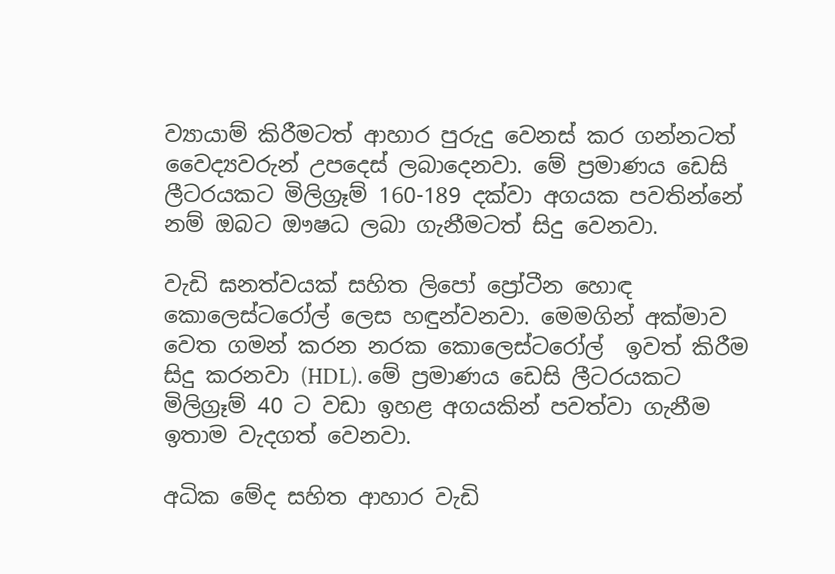ව්‍යායාම් කිරීමටත් ආහාර පුරුදු වෙනස් කර ගන්නටත් වෛද්‍යවරුන් උපදෙස් ලබාදෙනවා. මේ ප්‍රමාණය ඩෙසි ලීටරයකට මිලිග්‍රෑම් 160-189 දක්වා අගයක පවතින්නේ නම් ඔබට ඖෂධ ලබා ගැනීමටත් සිදු වෙනවා.

වැඩි ඝනත්වයක් සහිත ලිපෝ ප්‍රෝටීන හොඳ කොලෙස්ටරෝල් ලෙස හඳුන්වනවා. මෙමගින් අක්මාව වෙත ගමන් කරන නරක කොලෙස්ටරෝල්  ඉවත් කිරීම සිදු කරනවා (HDL). මේ ප්‍රමාණය ඩෙසි ලීටරයකට මිලිග්‍රෑම් 40 ට වඩා ඉහළ අගයකින් පවත්වා ගැනීම  ඉතාම වැදගත් වෙනවා.

අධික මේද සහිත ආහාර වැඩි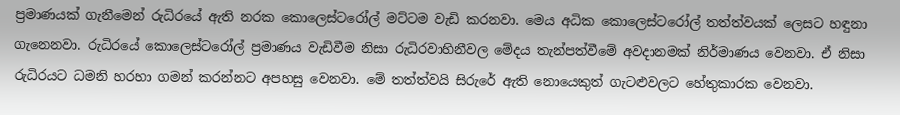ප්‍රමාණයක් ගැනීමෙන් රුධිරයේ ඇති නරක කොලෙස්ටරෝල් මට්ටම වැඩි කරනවා. මෙය අධික කොලෙස්ටරෝල් තත්ත්වයක් ලෙසට හඳුනා ගැනෙනවා. රුධිරයේ කොලෙස්ටරෝල් ප්‍රමාණය වැඩිවීම නිසා රුධිරවාහිනීවල මේදය තැන්පත්වීමේ අවදානමක් නිර්මාණය වෙනවා. ඒ නිසා රුධිරයට ධමනි හරහා ගමන් කරන්නට අපහසු වෙනවා. මේ තත්ත්වයි සිරුරේ ඇති නොයෙකුත් ගැටළුවලට හේතුකාරක වෙනවා.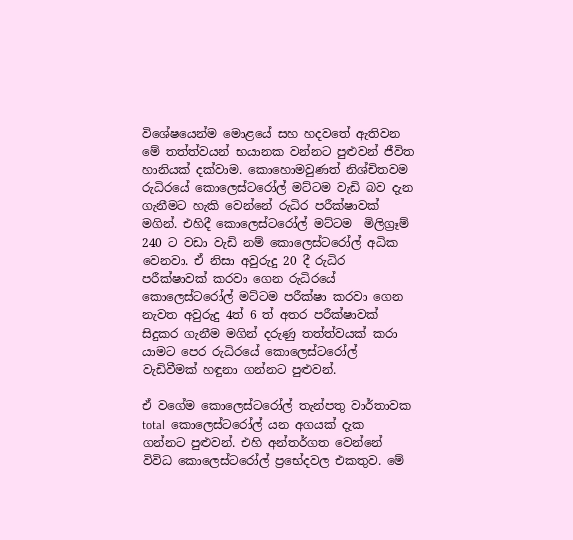විශේෂයෙන්ම මොළයේ සහ හදවතේ ඇතිවන මේ තත්ත්වයන් භයානක වන්නට පුළුවන් ජීවිත හානියක් දක්වාම. කොහොමවුණත් නිශ්චිතවම රුධිරයේ කොලෙස්ටරෝල් මට්ටම වැඩි බව දැන ගැනීමට හැකි වෙන්නේ රුධිර පරීක්ෂාවක් මගින්. එහිදී කොලෙස්ටරෝල් මට්ටම  මිලිග්‍රෑම් 240 ට වඩා වැඩි නම් කොලෙස්ටරෝල් අධික වෙනවා. ඒ නිසා අවුරුදු 20 දී රුධිර පරීක්ෂාවක් කරවා ගෙන රුධිරයේ කොලෙස්ටරෝල් මට්ටම පරීක්ෂා කරවා ගෙන නැවත අවුරුදු 4ත් 6 ත් අතර පරීක්ෂාවක් සිදුකර ගැනීම මගින් දරුණු තත්ත්වයක් කරා යාමට පෙර රුධිරයේ කොලෙස්ටරෝල් වැඩිවීමක් හඳුනා ගන්නට පුළුවන්.

ඒ වගේම කොලෙස්ටරෝල් තැන්පතු වාර්තාවක total  කොලෙස්ටරෝල් යන අගයක් දැක ගන්නට පුළුවන්. එහි අන්තර්ගත වෙන්නේ විවිධ කොලෙස්ටරෝල් ප්‍රභේදවල එකතුව. මේ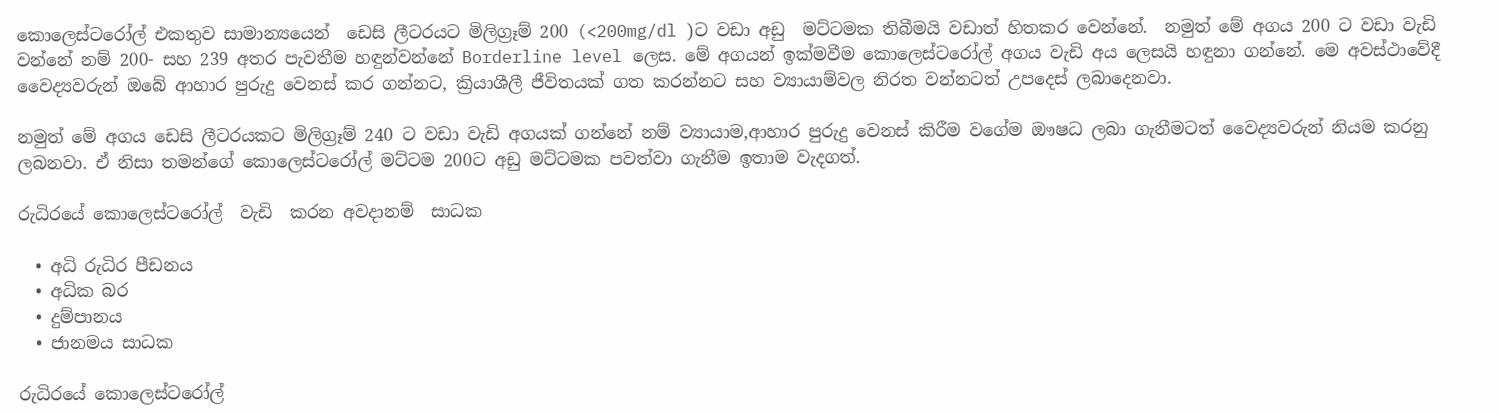කොලෙස්ටරෝල් එකතුව සාමාන්‍යයෙන්  ඩෙසි ලීටරයට මිලිග්‍රෑම් 200 (<200mg/dl )ට වඩා අඩු  මට්ටමක තිබීමයි වඩාත් හිතකර වෙන්නේ.  නමුත් මේ අගය 200 ට වඩා වැඩි වන්නේ නම් 200- සහ 239 අතර පැවතීම හඳුන්වන්නේ Borderline level ලෙස. මේ අගයන් ඉක්මවීම කොලෙස්ටරෝල් අගය වැඩි අය ලෙසයි හඳුනා ගන්නේ. මෙ අවස්ථාවේදී වෛද්‍යවරුන් ඔබේ ආහාර පුරුදු වෙනස් කර ගන්නට, ක්‍රියාශීලී ජීවිතයක් ගත කරන්නට සහ ව්‍යායාම්වල නිරත වන්නටත් උපදෙස් ලබාදෙනවා.

නමුත් මේ අගය ඩෙසි ලීටරයකට මිලිග්‍රෑම් 240 ට වඩා වැඩි අගයක් ගන්නේ නම් ව්‍යායාම,ආහාර පුරුදු වෙනස් කිරීම වගේම ඖෂධ ලබා ගැනීමටත් වෛද්‍යවරුන් නියම කරනු ලබනවා. ඒ නිසා තමන්ගේ කොලෙස්ටරෝල් මට්ටම 200ට අඩු මට්ටමක පවත්වා ගැනීම ඉතාම වැදගත්.

රුධිරයේ කොලෙස්ටරෝල්  වැඩි  කරන අවදානම්  සාධක

  • අධි රුධිර පීඩනය
  • අධික බර
  • දුම්පානය
  • ජානමය සාධක

රුධිරයේ කොලෙස්ටරෝල්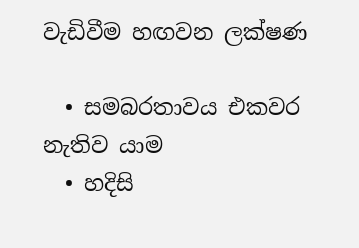වැඩිවීම හඟවන ලක්ෂණ

  • සමබරතාවය එකවර නැතිව යාම
  • හදිසි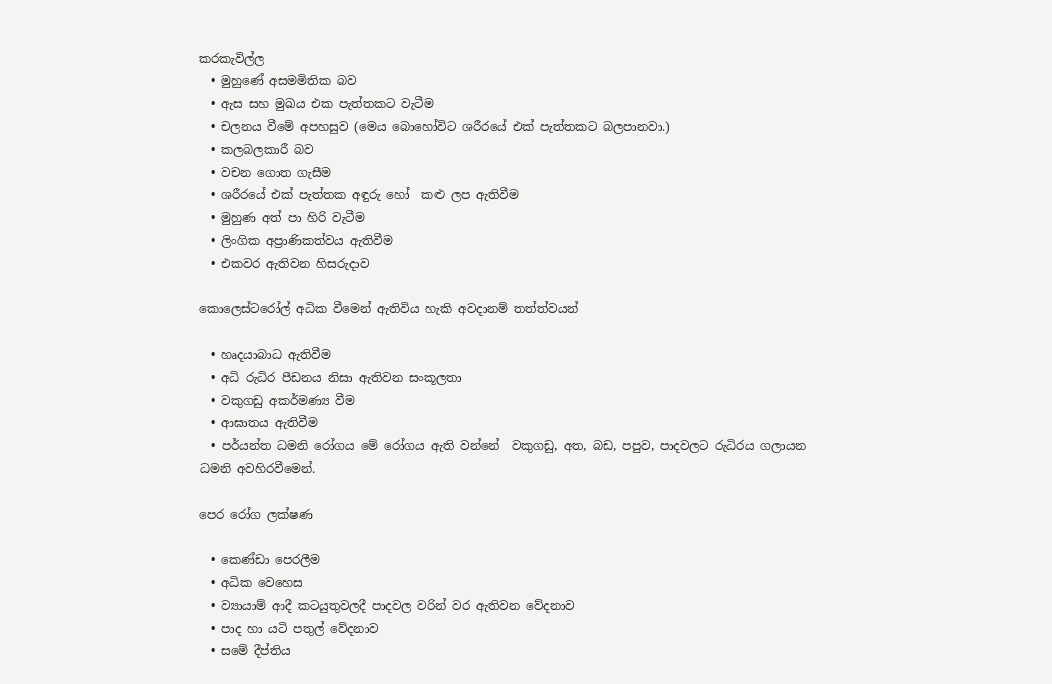කරකැවිල්ල
  • මුහුණේ අසමමිතික බව
  • ඇස සහ මුඛය එක පැත්තකට වැටීම
  • චලනය වීමේ අපහසුව (මෙය බොහෝවිට ශරීරයේ එක් පැත්තකට බලපානවා.)
  • කලබලකාරී බව
  • වචන ගොත ගැසීම
  • ශරීරයේ එක් පැත්තක අඳුරු හෝ  කළු ලප ඇතිවීම
  • මුහුණ අත් පා හිරි වැටීම
  • ලිංගික අප්‍රාණිකත්වය ඇතිවීම
  • එකවර ඇතිවන හිසරුදාව

කොලෙස්ටරෝල් අධික වීමෙන් ඇතිවිය හැකි අවදානම් තත්ත්වයන්

  • හෘදයාබාධ ඇතිවීම
  • අධි රුධිර පීඩනය නිසා ඇතිවන සංකූලතා
  • වකුගඩු අකර්මණ්‍ය වීම
  • ආඝාතය ඇතිවීම
  • පර්යන්ත ධමනි රෝගය මේ රෝගය ඇති වන්නේ  වකුගඩු, අත, බඩ, පපුව, පාදවලට රුධිරය ගලායන  ධමනි අවහිරවීමෙන්.

පෙර රෝග ලක්ෂණ

  • කෙණ්ඩා පෙරලීම
  • අධික වෙහෙස
  • ව්‍යායාම් ආදී කටයුතුවලදී පාදවල වරින් වර ඇතිවන වේදනාව
  • පාද හා යටි පතුල් වේදනාව
  • සමේ දීප්තිය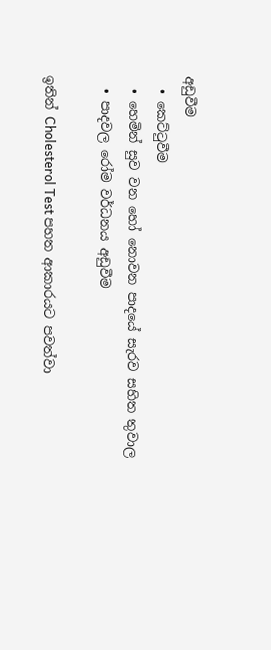අඩුවීම
  • කෙට්ටුවීම
  • හෙමින් සුව වන හෝ නොවන පාදයේ සැරව සහිත තුවාල
  • පාදවල රෝම වර්ධනය අඩුවීම

ඉතින් Cholesterol Test පහත ආකාරයට පවත්වා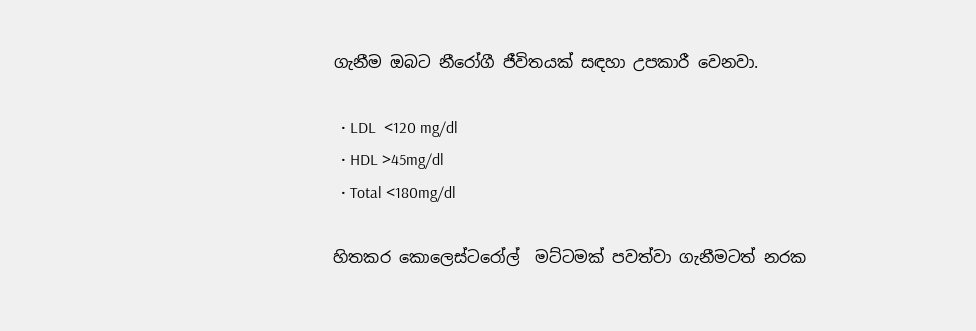ගැනීම ඔබට නීරෝගී ජීවිතයක් සඳහා උපකාරී වෙනවා.

  • LDL  <120 mg/dl
  • HDL >45mg/dl
  • Total <180mg/dl

හිතකර කොලෙස්ටරෝල්  මට්ටමක් පවත්වා ගැනීමටත් නරක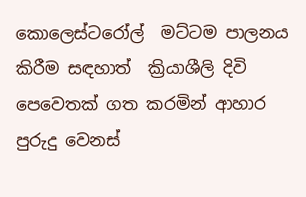කොලෙස්ටරෝල්  මට්ටම පාලනය කිරීම සඳහාත්  ක්‍රියාශීලි දිවි පෙවෙතක් ගත කරමින් ආහාර පුරුදු වෙනස්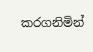කරගනිමින්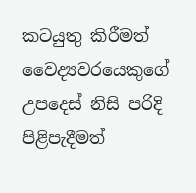කටයුතු කිරීමත් වෛද්‍යවරයෙකුගේ උපදෙස් නිසි පරිදි පිළිපැදීමත්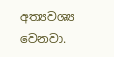අත්‍යවශ්‍ය වෙනවා.